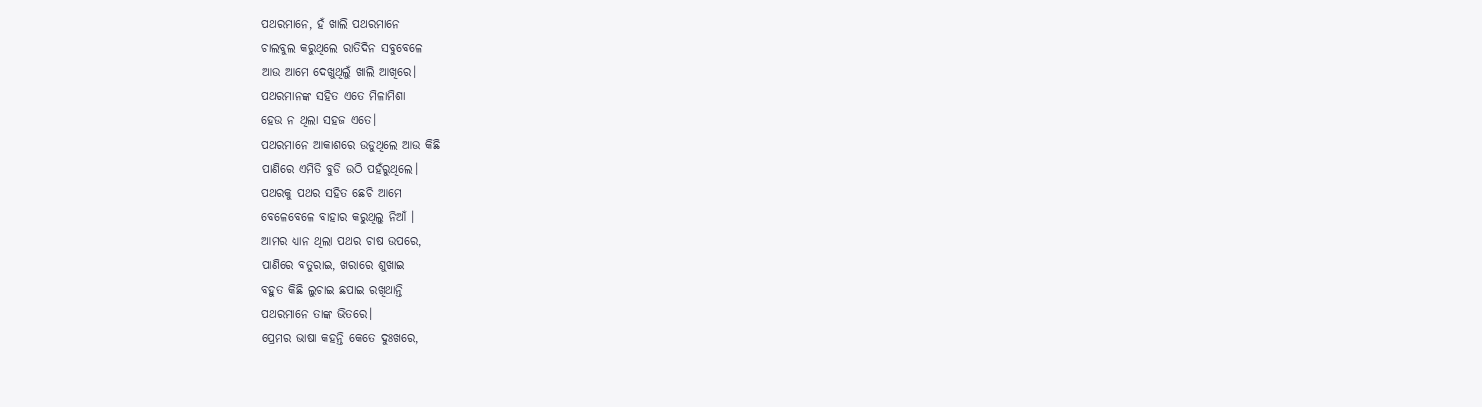ପଥରମାନେ, ହଁ ଖାଲି ପଥରମାନେ
ଚାଲବୁଲ କରୁଥିଲେ ରାତିଦିନ ସବୁବେଳେ
ଆଉ ଆମେ ଦେଖୁଥିଲୁଁ ଖାଲି ଆଖିରେ।
ପଥରମାନଙ୍କ ସହିତ ଏତେ ମିଳାମିଶା
ହେଉ ନ ଥିଲା ସହଜ ଏତେ।
ପଥରମାନେ ଆକାଶରେ ଉଡୁଥିଲେ ଆଉ କିଛି
ପାଣିରେ ଏମିତି ବୁଡି ଉଠି ପହଁରୁଥିଲେ।
ପଥରକୁ ପଥର ସହିତ ଛେଚି ଆମେ
ବେଳେବେଳେ ବାହାର କରୁଥିଲୁ ନିଆଁ ।
ଆମର ଧ୍ୟାନ ଥିଲା ପଥର ଚାଷ ଉପରେ,
ପାଣିରେ ବତୁରାଇ, ଖରାରେ ଶୁଖାଇ
ବହୁତ କିଛି ଲୁଚାଇ ଛପାଇ ରଖିଥାନ୍ତି
ପଥରମାନେ ତାଙ୍କ ଭିତରେ।
ପ୍ରେମର ଭାଷା କହନ୍ତି କେତେ ଦୁଃଖରେ,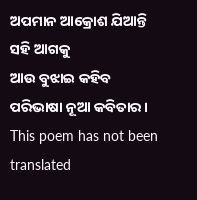ଅପମାନ ଆକ୍ରୋଶ ଯିଆନ୍ତି ସହି ଆଗକୁ
ଆଉ ବୁଝାଇ କହିବ ପରିଭାଷା ନୂଆ କବିତାର।
This poem has not been translated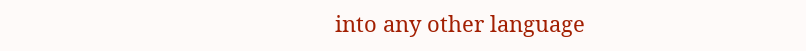into any other language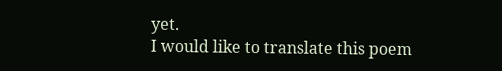yet.
I would like to translate this poem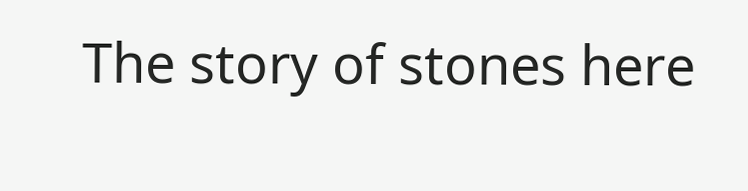The story of stones here